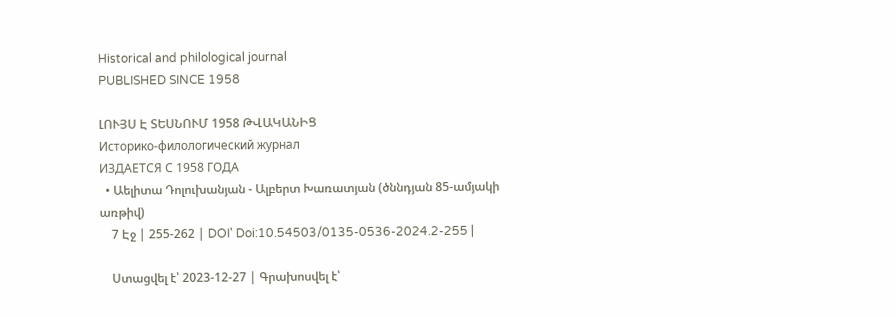Historical and philological journal
PUBLISHED SINCE 1958

ԼՈՒՅՍ Է ՏԵՍՆՈՒՄ 1958 ԹՎԱԿԱՆԻՑ
Историко-филологический журнал
ИЗДАЕТСЯ С 1958 ГОДА
  • Աելիտա Դոլուխանյան - Ալբերտ Խառատյան (ծննդյան 85-ամյակի առթիվ)
    7 Էջ | 255-262 | DOI՝ Doi:10.54503/0135-0536-2024.2-255 |

    Ստացվել է՝ 2023-12-27 | Գրախոսվել է՝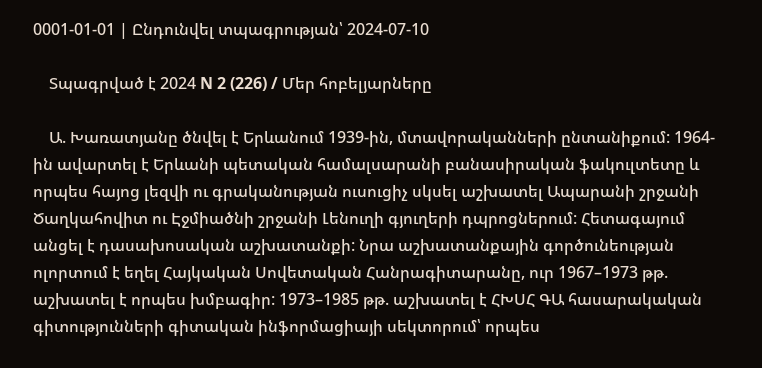0001-01-01 | Ընդունվել տպագրության՝ 2024-07-10

    Տպագրված է 2024 N 2 (226) / Մեր հոբելյարները

    Ա. Խառատյանը ծնվել է Երևանում 1939-ին, մտավորականների ընտանիքում: 1964-ին ավարտել է Երևանի պետական համալսարանի բանասիրական ֆակուլտետը և որպես հայոց լեզվի ու գրականության ուսուցիչ սկսել աշխատել Ապարանի շրջանի Ծաղկահովիտ ու Էջմիածնի շրջանի Լենուղի գյուղերի դպրոցներում: Հետագայում անցել է դասախոսական աշխատանքի: Նրա աշխատանքային գործունեության ոլորտում է եղել Հայկական Սովետական Հանրագիտարանը, ուր 1967–1973 թթ. աշխատել է որպես խմբագիր: 1973–1985 թթ. աշխատել է ՀԽՍՀ ԳԱ հասարակական գիտությունների գիտական ինֆորմացիայի սեկտորում՝ որպես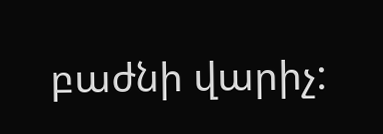բաժնի վարիչ: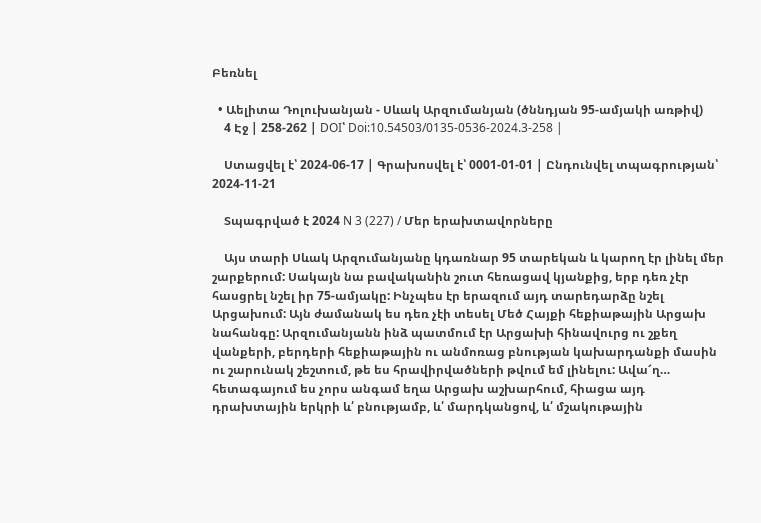Բեռնել

  • Աելիտա Դոլուխանյան - Սևակ Արզումանյան (ծննդյան 95-ամյակի առթիվ)
    4 Էջ | 258-262 | DOI՝ Doi:10.54503/0135-0536-2024.3-258 |

    Ստացվել է՝ 2024-06-17 | Գրախոսվել է՝ 0001-01-01 | Ընդունվել տպագրության՝ 2024-11-21

    Տպագրված է 2024 N 3 (227) / Մեր երախտավորները

    Այս տարի Սևակ Արզումանյանը կդառնար 95 տարեկան և կարող էր լինել մեր շարքերում: Սակայն նա բավականին շուտ հեռացավ կյանքից, երբ դեռ չէր հասցրել նշել իր 75-ամյակը: Ինչպես էր երազում այդ տարեդարձը նշել Արցախում: Այն ժամանակ ես դեռ չէի տեսել Մեծ Հայքի հեքիաթային Արցախ նահանգը: Արզումանյանն ինձ պատմում էր Արցախի հինավուրց ու շքեղ վանքերի, բերդերի հեքիաթային ու անմոռաց բնության կախարդանքի մասին ու շարունակ շեշտում, թե ես հրավիրվածների թվում եմ լինելու: Ավա՜ղ… հետագայում ես չորս անգամ եղա Արցախ աշխարհում, հիացա այդ դրախտային երկրի և՛ բնությամբ, և՛ մարդկանցով, և՛ մշակութային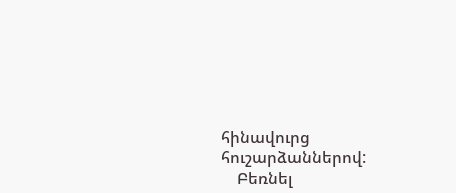հինավուրց հուշարձաններով:
    Բեռնել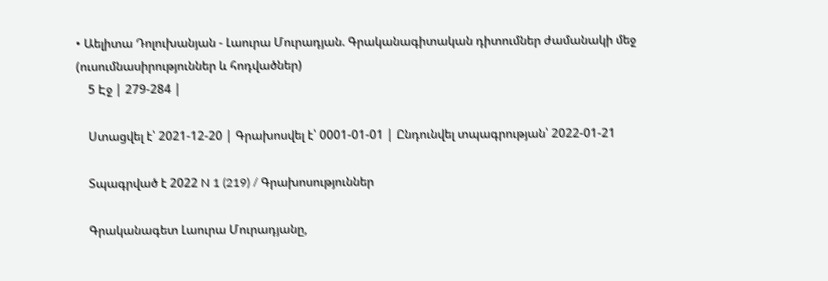• Աելիտա Դոլուխանյան - Լաուրա Մուրադյան. Գրականագիտական դիտումներ ժամանակի մեջ (ուսումնասիրություններ և հոդվածներ)
    5 Էջ | 279-284 |

    Ստացվել է՝ 2021-12-20 | Գրախոսվել է՝ 0001-01-01 | Ընդունվել տպագրության՝ 2022-01-21

    Տպագրված է 2022 N 1 (219) / Գրախոսություններ

    Գրականագետ Լաուրա Մուրադյանը,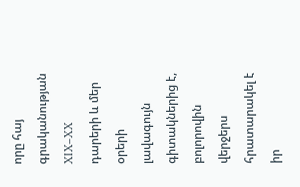որը հայ գրականության XIX–XX դարերի և մեր օրերի լավագույն գիտակներից է, բոլորովին վերջերս հրատարակել է իր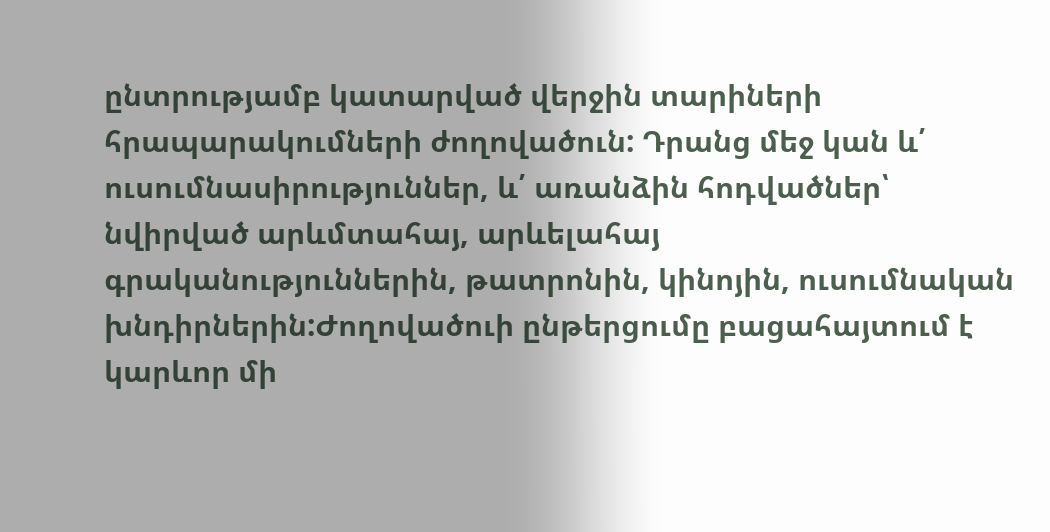ընտրությամբ կատարված վերջին տարիների հրապարակումների ժողովածուն: Դրանց մեջ կան և՛ ուսումնասիրություններ, և՛ առանձին հոդվածներ՝ նվիրված արևմտահայ, արևելահայ գրականություններին, թատրոնին, կինոյին, ուսումնական խնդիրներին:Ժողովածուի ընթերցումը բացահայտում է կարևոր մի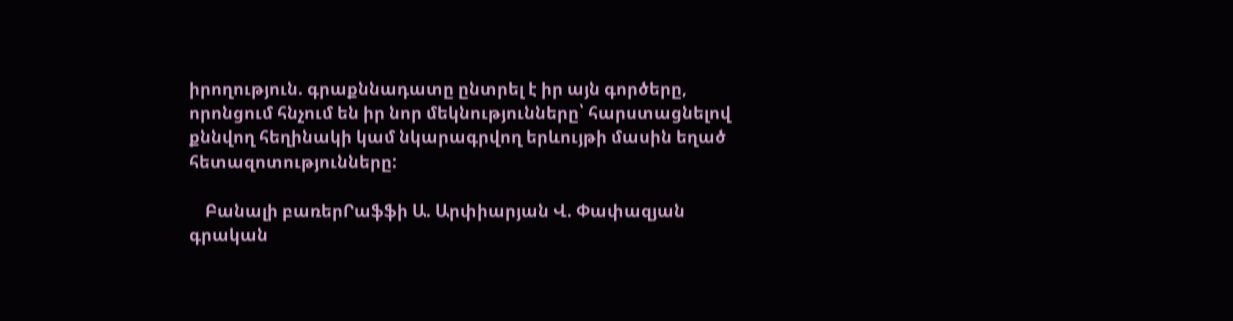իրողություն. գրաքննադատը ընտրել է իր այն գործերը, որոնցում հնչում են իր նոր մեկնությունները՝ հարստացնելով քննվող հեղինակի կամ նկարագրվող երևույթի մասին եղած հետազոտությունները:

    Բանալի բառերՐաֆֆի Ա. Արփիարյան Վ. Փափազյան գրական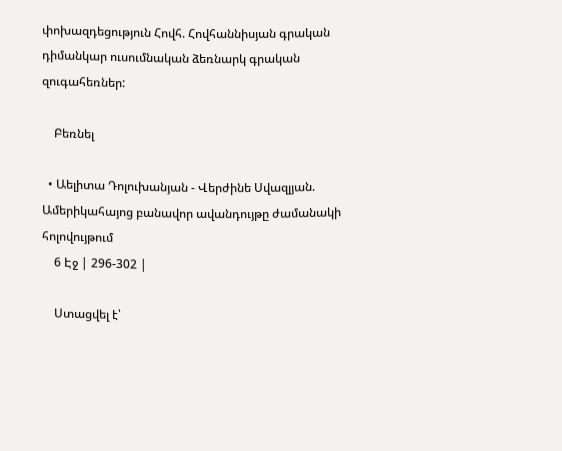փոխազդեցություն Հովհ. Հովհաննիսյան գրական դիմանկար ուսումնական ձեռնարկ գրական զուգահեռներ:

    Բեռնել

  • Աելիտա Դոլուխանյան - Վերժինե Սվազլյան. Ամերիկահայոց բանավոր ավանդույթը ժամանակի հոլովույթում
    6 Էջ | 296-302 |

    Ստացվել է՝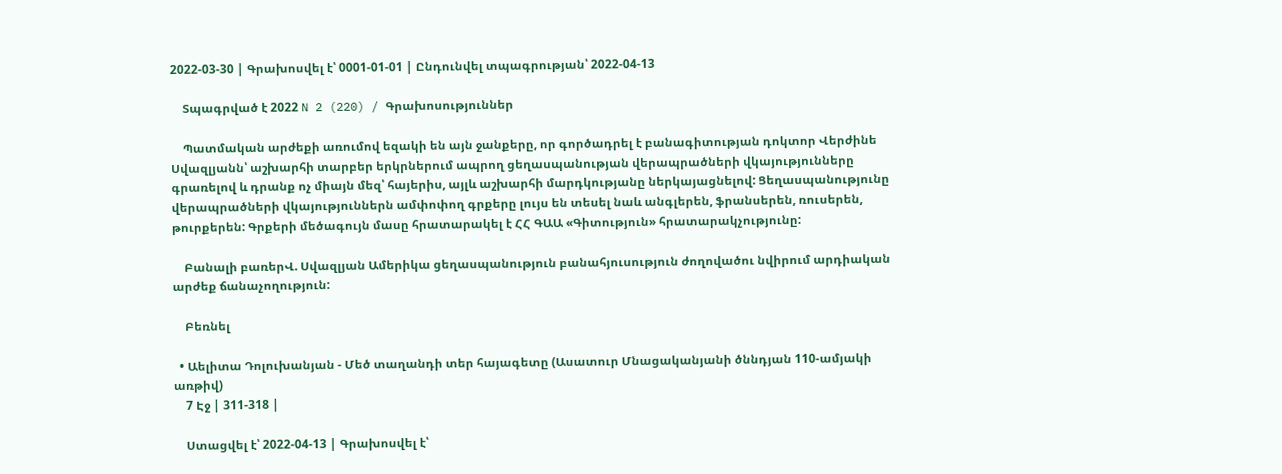2022-03-30 | Գրախոսվել է՝ 0001-01-01 | Ընդունվել տպագրության՝ 2022-04-13

    Տպագրված է 2022 N 2 (220) / Գրախոսություններ

    Պատմական արժեքի առումով եզակի են այն ջանքերը, որ գործադրել է բանագիտության դոկտոր Վերժինե Սվազլյանն՝ աշխարհի տարբեր երկրներում ապրող ցեղասպանության վերապրածների վկայությունները գրառելով և դրանք ոչ միայն մեզ՝ հայերիս, այլև աշխարհի մարդկությանը ներկայացնելով: Ցեղասպանությունը վերապրածների վկայություններն ամփոփող գրքերը լույս են տեսել նաև անգլերեն, ֆրանսերեն, ռուսերեն, թուրքերեն: Գրքերի մեծագույն մասը հրատարակել է ՀՀ ԳԱԱ «Գիտություն» հրատարակչությունը:

    Բանալի բառերՎ. Սվազլյան Ամերիկա ցեղասպանություն բանահյուսություն ժողովածու նվիրում արդիական արժեք ճանաչողություն:

    Բեռնել

  • Աելիտա Դոլուխանյան - Մեծ տաղանդի տեր հայագետը (Ասատուր Մնացականյանի ծննդյան 110-ամյակի առթիվ)
    7 Էջ | 311-318 |

    Ստացվել է՝ 2022-04-13 | Գրախոսվել է՝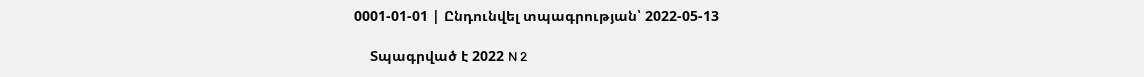0001-01-01 | Ընդունվել տպագրության՝ 2022-05-13

    Տպագրված է 2022 N 2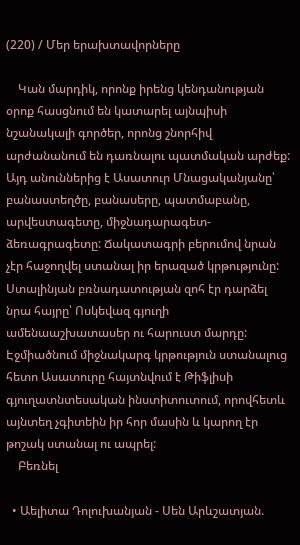(220) / Մեր երախտավորները

    Կան մարդիկ, որոնք իրենց կենդանության օրոք հասցնում են կատարել այնպիսի նշանակալի գործեր, որոնց շնորհիվ արժանանում են դառնալու պատմական արժեք: Այդ անուններից է Ասատուր Մնացականյանը՝ բանաստեղծը, բանասերը, պատմաբանը, արվեստագետը, միջնադարագետ-ձեռագրագետը: Ճակատագրի բերումով նրան չէր հաջողվել ստանալ իր երազած կրթությունը: Ստալինյան բռնադատության զոհ էր դարձել նրա հայրը՝ Ոսկեվազ գյուղի ամենաաշխատասեր ու հարուստ մարդը: Էջմիածնում միջնակարգ կրթություն ստանալուց հետո Ասատուրը հայտնվում է Թիֆլիսի գյուղատնտեսական ինստիտուտում, որովհետև այնտեղ չգիտեին իր հոր մասին և կարող էր թոշակ ստանալ ու ապրել:
    Բեռնել

  • Աելիտա Դոլուխանյան - Սեն Արևշատյան.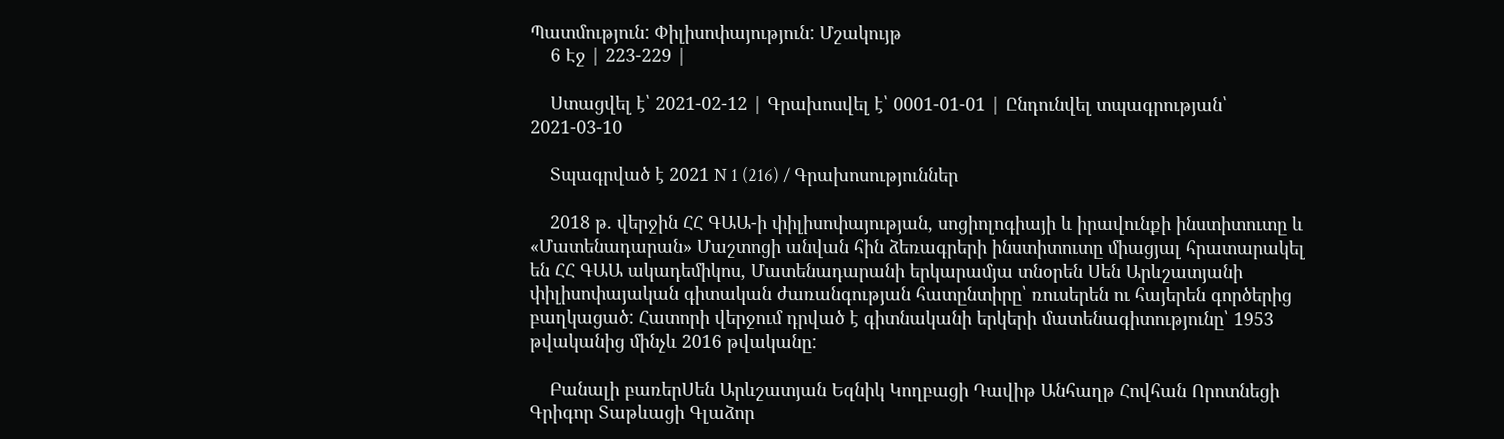Պատմություն: Փիլիսոփայություն: Մշակույթ
    6 Էջ | 223-229 |

    Ստացվել է՝ 2021-02-12 | Գրախոսվել է՝ 0001-01-01 | Ընդունվել տպագրության՝ 2021-03-10

    Տպագրված է 2021 N 1 (216) / Գրախոսություններ

    2018 թ. վերջին ՀՀ ԳԱԱ-ի փիլիսոփայության, սոցիոլոգիայի և իրավունքի ինստիտուտը և «Մատենադարան» Մաշտոցի անվան հին ձեռագրերի ինստիտուտը միացյալ հրատարակել են ՀՀ ԳԱԱ ակադեմիկոս, Մատենադարանի երկարամյա տնօրեն Սեն Արևշատյանի փիլիսոփայական գիտական ժառանգության հատընտիրը՝ ռուսերեն ու հայերեն գործերից բաղկացած: Հատորի վերջում դրված է գիտնականի երկերի մատենագիտությունը՝ 1953 թվականից մինչև 2016 թվականը:

    Բանալի բառերՍեն Արևշատյան Եզնիկ Կողբացի Դավիթ Անհաղթ Հովհան Որոտնեցի Գրիգոր Տաթևացի Գլաձոր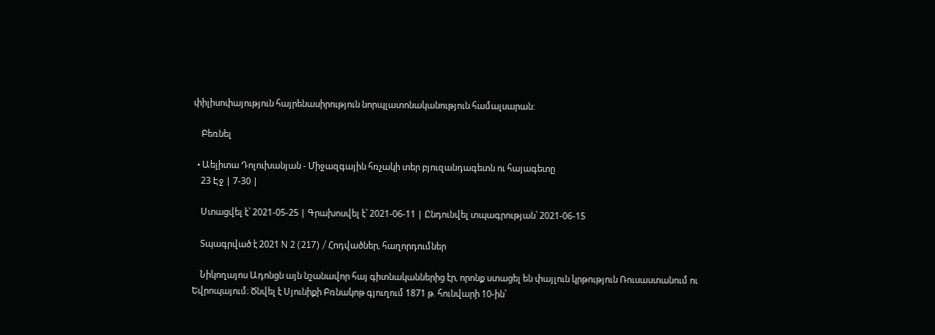փիլիսոփայություն հայրենասիրություն նորպլատոնականություն համալսարան:

    Բեռնել

  • Աելիտա Դոլուխանյան - Միջազգային հռչակի տեր բյուզանդագետն ու հայագետը
    23 Էջ | 7-30 |

    Ստացվել է՝ 2021-05-25 | Գրախոսվել է՝ 2021-06-11 | Ընդունվել տպագրության՝ 2021-06-15

    Տպագրված է 2021 N 2 (217) / Հոդվածներ, հաղորդումներ

    Նիկողայոս Ադոնցն այն նշանավոր հայ գիտնականներից էր, որոնք ստացել են փայլուն կրթություն Ռուսաստանում ու Եվրոպայում։ Ծնվել է Սյունիքի Բռնակոթ գյուղում 1871 թ. հունվարի 10-ին՝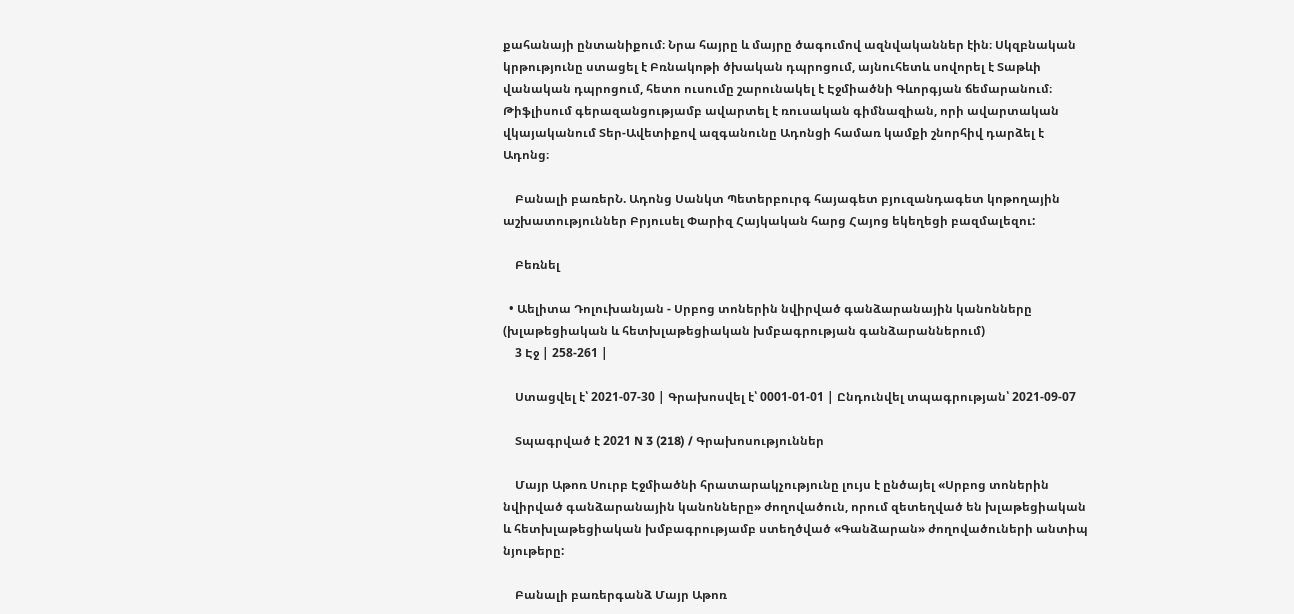քահանայի ընտանիքում։ Նրա հայրը և մայրը ծագումով ազնվականներ էին։ Սկզբնական կրթությունը ստացել է Բռնակոթի ծխական դպրոցում, այնուհետև սովորել է Տաթևի վանական դպրոցում, հետո ուսումը շարունակել է Էջմիածնի Գևորգյան ճեմարանում։ Թիֆլիսում գերազանցությամբ ավարտել է ռուսական գիմնազիան, որի ավարտական վկայականում Տեր-Ավետիքով ազգանունը Ադոնցի համառ կամքի շնորհիվ դարձել է Ադոնց։

    Բանալի բառերՆ. Ադոնց Սանկտ Պետերբուրգ հայագետ բյուզանդագետ կոթողային աշխատություններ Բրյուսել Փարիզ Հայկական հարց Հայոց եկեղեցի բազմալեզու:

    Բեռնել

  • Աելիտա Դոլուխանյան - Սրբոց տոներին նվիրված գանձարանային կանոնները (խլաթեցիական և հետխլաթեցիական խմբագրության գանձարաններում)
    3 Էջ | 258-261 |

    Ստացվել է՝ 2021-07-30 | Գրախոսվել է՝ 0001-01-01 | Ընդունվել տպագրության՝ 2021-09-07

    Տպագրված է 2021 N 3 (218) / Գրախոսություններ

    Մայր Աթոռ Սուրբ Էջմիածնի հրատարակչությունը լույս է ընծայել «Սրբոց տոներին նվիրված գանձարանային կանոնները» ժողովածուն, որում զետեղված են խլաթեցիական և հետխլաթեցիական խմբագրությամբ ստեղծված «Գանձարան» ժողովածուների անտիպ նյութերը:

    Բանալի բառերգանձ Մայր Աթոռ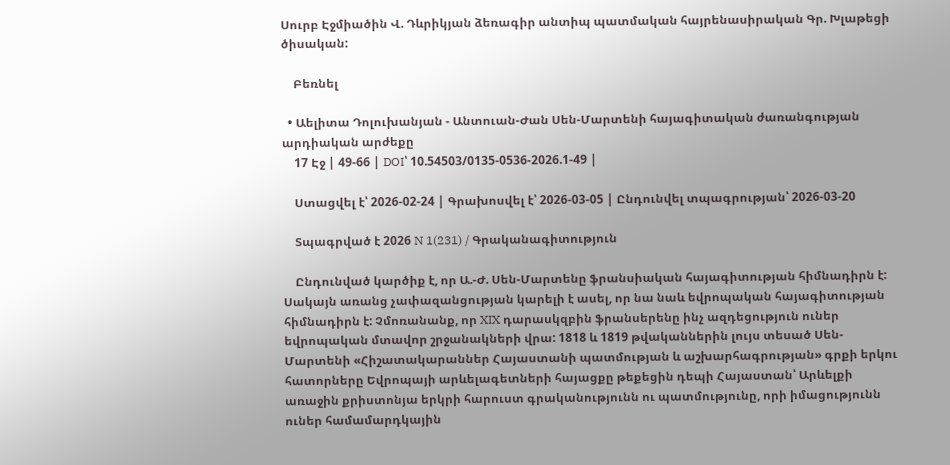Սուրբ Էջմիածին Վ. Դևրիկյան ձեռագիր անտիպ պատմական հայրենասիրական Գր. Խլաթեցի ծիսական:

    Բեռնել

  • Աելիտա Դոլուխանյան - Անտուան-Ժան Սեն-Մարտենի հայագիտական ժառանգության արդիական արժեքը
    17 Էջ | 49-66 | DOI՝ 10.54503/0135-0536-2026.1-49 |

    Ստացվել է՝ 2026-02-24 | Գրախոսվել է՝ 2026-03-05 | Ընդունվել տպագրության՝ 2026-03-20

    Տպագրված է 2026 N 1(231) / Գրականագիտություն

    Ընդունված կարծիք է, որ Ա.-Ժ. Սեն-Մարտենը ֆրանսիական հայագիտության հիմնադիրն է: Սակայն առանց չափազանցության կարելի է ասել, որ նա նաև եվրոպական հայագիտության հիմնադիրն է: Չմոռանանք, որ XIX դարասկզբին ֆրանսերենը ինչ ազդեցություն ուներ եվրոպական մտավոր շրջանակների վրա: 1818 և 1819 թվականներին լույս տեսած Սեն-Մարտենի «Հիշատակարաններ Հայաստանի պատմության և աշխարհագրության» գրքի երկու հատորները Եվրոպայի արևելագետների հայացքը թեքեցին դեպի Հայաստան՝ Արևելքի առաջին քրիստոնյա երկրի հարուստ գրականությունն ու պատմությունը, որի իմացությունն ուներ համամարդկային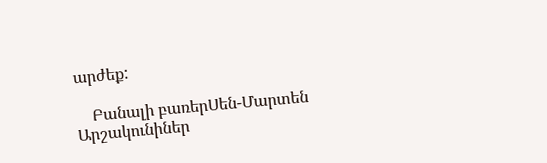արժեք:

    Բանալի բառերՍեն-Մարտեն Արշակունիներ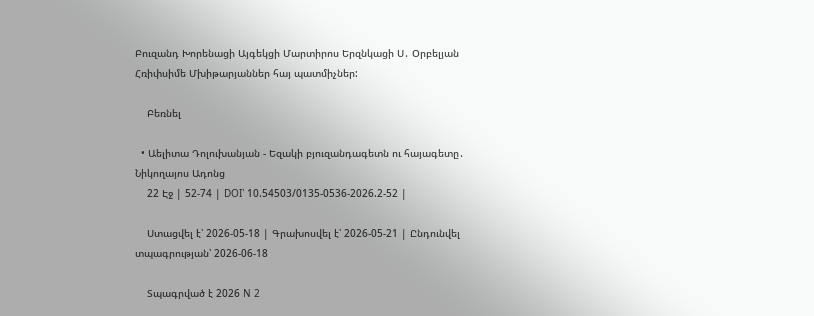Բուզանդ Խորենացի Այգեկցի Մարտիրոս Երզնկացի Ս․ Օրբելյան Հռիփսիմե Մխիթարյաններ հայ պատմիչներ:

    Բեռնել

  • Աելիտա Դոլուխանյան - Եզակի բյուզանդագետն ու հայագետը․ Նիկողայոս Ադոնց
    22 Էջ | 52-74 | DOI՝ 10.54503/0135-0536-2026.2-52 |

    Ստացվել է՝ 2026-05-18 | Գրախոսվել է՝ 2026-05-21 | Ընդունվել տպագրության՝ 2026-06-18

    Տպագրված է 2026 N 2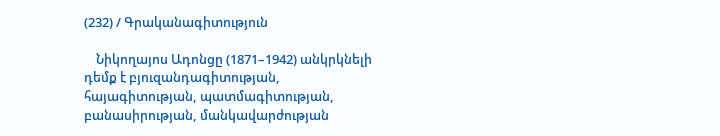(232) / Գրականագիտություն

    Նիկողայոս Ադոնցը (1871–1942) անկրկնելի դեմք է բյուզանդագիտության, հայագիտության, պատմագիտության, բանասիրության, մանկավարժության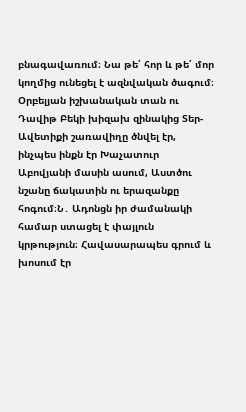բնագավառում։ Նա թե՛ հոր և թե՛ մոր կողմից ունեցել է ազնվական ծագում։ Օրբելյան իշխանական տան ու Դավիթ Բեկի խիզախ զինակից Տեր-Ավետիքի շառավիղը ծնվել էր, ինչպես ինքն էր Խաչատուր Աբովյանի մասին ասում, Աստծու նշանը ճակատին ու երազանքը հոգում։Ն․ Ադոնցն իր ժամանակի համար ստացել է փայլուն կրթություն։ Հավասարապես գրում և խոսում էր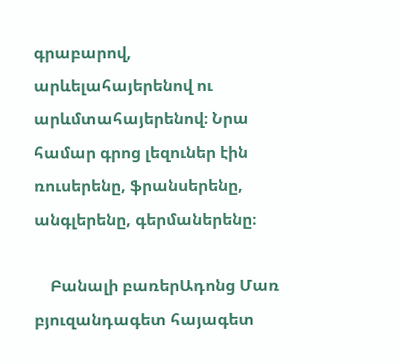գրաբարով, արևելահայերենով ու արևմտահայերենով։ Նրա համար գրոց լեզուներ էին ռուսերենը, ֆրանսերենը, անգլերենը, գերմաներենը։

    Բանալի բառերԱդոնց Մառ բյուզանդագետ հայագետ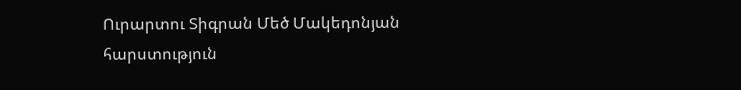Ուրարտու Տիգրան Մեծ Մակեդոնյան հարստություն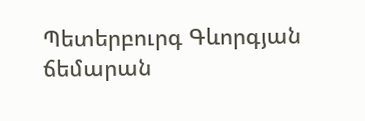Պետերբուրգ Գևորգյան ճեմարան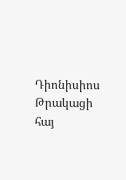Դիոնիսիոս Թրակացի հայ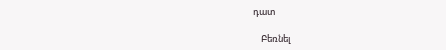դատ

    Բեռնել